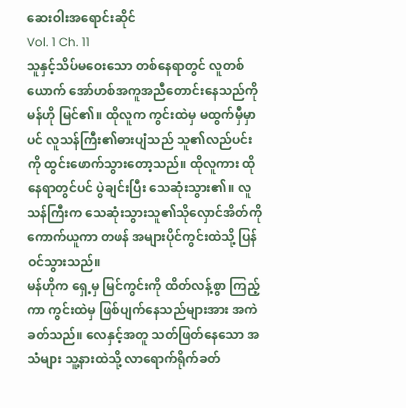ဆေးဝါးအရောင်းဆိုင်
Vol. 1 Ch. 11
သူနှင့်သိပ်မဝေးသော တစ်နေရာတွင် လူတစ်ယောက် အော်ဟစ်အကူအညီတောင်းနေသည်ကို မန်ဟို မြင်၏။ ထိုလူက ကွင်းထဲမှ မထွက်မှီမှာပင် လူသန်ကြီး၏ဓားပျံသည် သူ၏လည်ပင်းကို ထွင်းဖောက်သွားတော့သည်။ ထိုလူကား ထိုနေရာတွင်ပင် ပွဲချင်းပြီး သေဆုံးသွား၏။ လူသန်ကြီးက သေဆုံးသွားသူ၏သိုလှောင်အိတ်ကို ကောက်ယူကာ တဖန် အများပိုင်ကွင်းထဲသို့ ပြန်ဝင်သွားသည်။
မန်ဟိုက ရှေ့မှ မြင်ကွင်းကို ထိတ်လန့်စွာ ကြည့်ကာ ကွင်းထဲမှ ဖြစ်ပျက်နေသည်များအား အကဲခတ်သည်။ လေနှင့်အတူ သတ်ဖြတ်နေသော အသံများ သူ့နားထဲသို့ လာရောက်ရိုက်ခတ်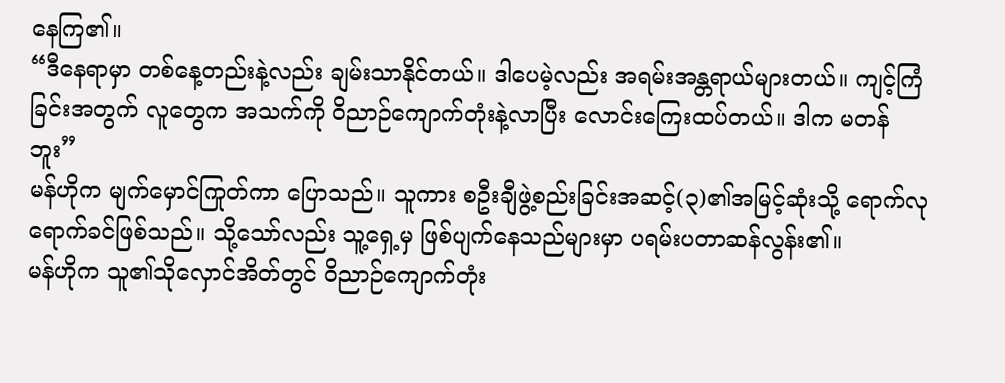နေကြ၏။
“ဒီနေရာမှာ တစ်နေ့တည်းနဲ့လည်း ချမ်းသာနိုင်တယ်။ ဒါပေမဲ့လည်း အရမ်းအန္တရာယ်များတယ်။ ကျင့်ကြံခြင်းအတွက် လူတွေက အသက်ကို ဝိညာဉ်ကျောက်တုံးနဲ့လာပြီး လောင်းကြေးထပ်တယ်။ ဒါက မတန်ဘူး”
မန်ဟိုက မျက်မှောင်ကြုတ်ကာ ပြောသည်။ သူကား စဦးချီဖွဲ့စည်းခြင်းအဆင့်(၃)၏အမြင့်ဆုံးသို့ ရောက်လုရောက်ခင်ဖြစ်သည်။ သို့သော်လည်း သူ့ရှေ့မှ ဖြစ်ပျက်နေသည်များမှာ ပရမ်းပတာဆန်လွန်း၏။
မန်ဟိုက သူ၏သိုလှောင်အိတ်တွင် ဝိညာဉ်ကျောက်တုံး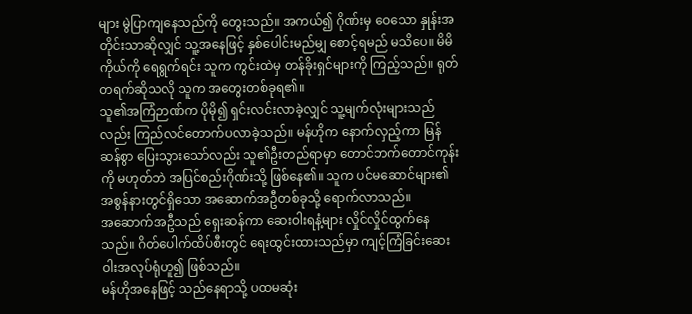များ မွဲပြာကျနေသည်ကို တွေးသည်။ အကယ်၍ ဂိုဏ်းမှ ဝေသော နှုန်းအတိုင်းသာဆိုလျှင် သူ့အနေဖြင့် နှစ်ပေါင်းမည်မျှ စောင့်ရမည် မသိပေ။ မိမိကိုယ်ကို ရေရွက်ရင်း သူက ကွင်းထဲမှ တန်ခိုးရှင်များကို ကြည့်သည်။ ရုတ်တရက်ဆိုသလို သူက အတွေးတစ်ခုရ၏။
သူ၏အကြံဉာဏ်က ပိုမို၍ ရှင်းလင်းလာခဲ့လျှင် သူ့မျက်လုံးများသည်လည်း ကြည်လင်တောက်ပလာခဲ့သည်။ မန်ဟိုက နောက်လှည့်ကာ မြန်ဆန်စွာ ပြေးသွားသော်လည်း သူ၏ဦးတည်ရာမှာ တောင်ဘက်တောင်ကုန်းကို မဟုတ်ဘဲ အပြင်စည်းဂိုဏ်းသို့ ဖြစ်နေ၏။ သူက ပင်မဆောင်များ၏အစွန်နားတွင်ရှိသော အဆောက်အဦတစ်ခုသို့ ရောက်လာသည်။
အဆောက်အဦသည် ရှေးဆန်ကာ ဆေးဝါးရနံ့များ လှိုင်လှိုင်ထွက်နေသည်။ ဂိတ်ပေါက်ထိပ်စီးတွင် ရေးထွင်းထားသည်မှာ ကျင့်ကြံခြင်းဆေးဝါးအလုပ်ရုံဟူ၍ ဖြစ်သည်။
မန်ဟိုအနေဖြင့် သည်နေရာသို့ ပထမဆုံး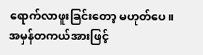ရောက်လာဖူးခြင်းတော့ မဟုတ်ပေ။ အမှန်တကယ်အားဖြင့်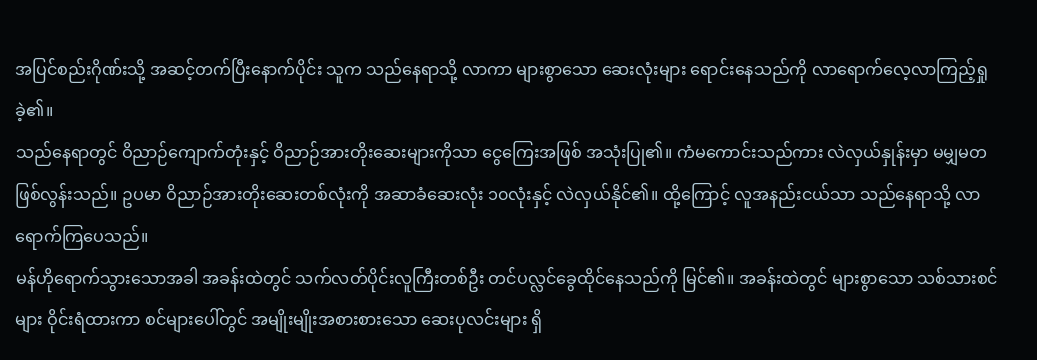အပြင်စည်းဂိုဏ်းသို့ အဆင့်တက်ပြီးနောက်ပိုင်း သူက သည်နေရာသို့ လာကာ များစွာသော ဆေးလုံးများ ရောင်းနေသည်ကို လာရောက်လေ့လာကြည့်ရှုခဲ့၏။
သည်နေရာတွင် ဝိညာဉ်ကျောက်တုံးနှင့် ဝိညာဉ်အားတိုးဆေးများကိုသာ ငွေကြေးအဖြစ် အသုံးပြု၏။ ကံမကောင်းသည်ကား လဲလှယ်နှုန်းမှာ မမျှမတ ဖြစ်လွန်းသည်။ ဥပမာ ဝိညာဉ်အားတိုးဆေးတစ်လုံးကို အဆာခံဆေးလုံး ၁၀လုံးနှင့် လဲလှယ်နိုင်၏။ ထို့ကြောင့် လူအနည်းငယ်သာ သည်နေရာသို့ လာရောက်ကြပေသည်။
မန်ဟိုရောက်သွားသောအခါ အခန်းထဲတွင် သက်လတ်ပိုင်းလူကြီးတစ်ဦး တင်ပလ္လင်ခွေထိုင်နေသည်ကို မြင်၏။ အခန်းထဲတွင် များစွာသော သစ်သားစင်များ ဝိုင်းရံထားကာ စင်များပေါ်တွင် အမျိုးမျိုးအစားစားသော ဆေးပုလင်းများ ရှိ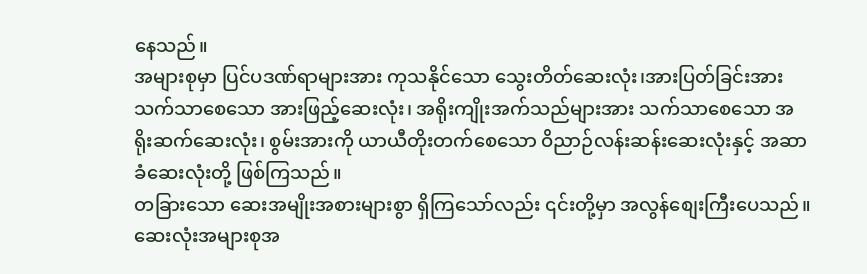နေသည်။
အများစုမှာ ပြင်ပဒဏ်ရာများအား ကုသနိုင်သော သွေးတိတ်ဆေးလုံး၊အားပြတ်ခြင်းအား သက်သာစေသော အားဖြည့်ဆေးလုံး၊ အရိုးကျိုးအက်သည်များအား သက်သာစေသော အရိုးဆက်ဆေးလုံး၊ စွမ်းအားကို ယာယီတိုးတက်စေသော ဝိညာဉ်လန်းဆန်းဆေးလုံးနှင့် အဆာခံဆေးလုံးတို့ ဖြစ်ကြသည်။
တခြားသော ဆေးအမျိုးအစားများစွာ ရှိကြသော်လည်း ၎င်းတို့မှာ အလွန်စျေးကြီးပေသည်။ ဆေးလုံးအများစုအ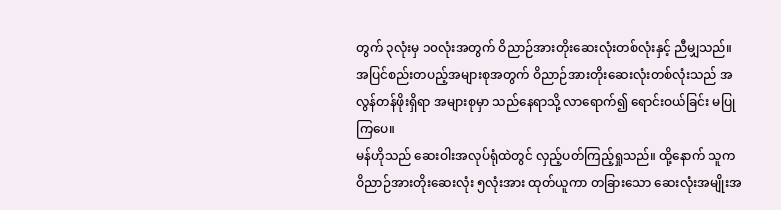တွက် ၃လုံးမှ ၁၀လုံးအတွက် ဝိညာဉ်အားတိုးဆေးလုံးတစ်လုံးနှင့် ညီမျှသည်။ အပြင်စည်းတပည့်အများစုအတွက် ဝိညာဉ်အားတိုးဆေးလုံးတစ်လုံးသည် အလွန်တန်ဖိုးရှိရာ အများစုမှာ သည်နေရာသို့ လာရောက်၍ ရောင်းဝယ်ခြင်း မပြုကြပေ။
မန်ဟိုသည် ဆေးဝါးအလုပ်ရုံထဲတွင် လှည့်ပတ်ကြည့်ရှုသည်။ ထို့နောက် သူက ဝိညာဉ်အားတိုးဆေးလုံး ၅လုံးအား ထုတ်ယူကာ တခြားသော ဆေးလုံးအမျိုးအ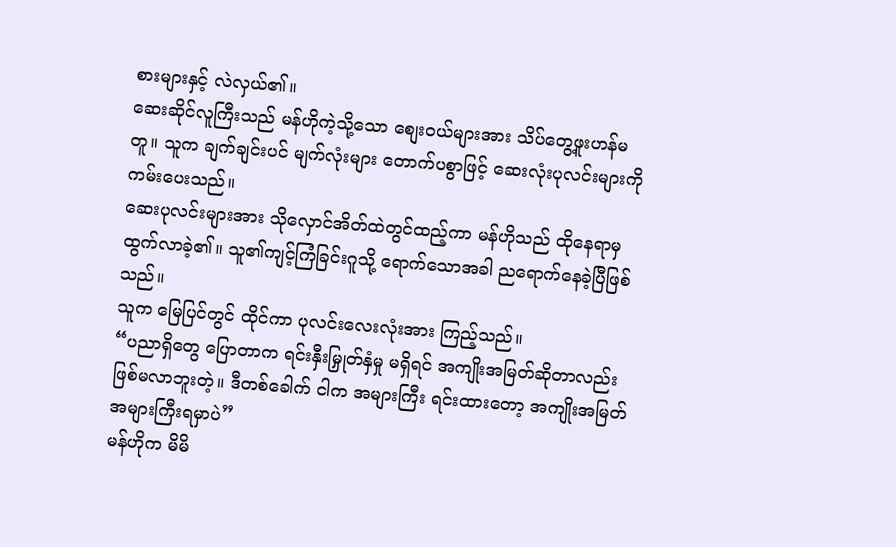စားများနှင့် လဲလှယ်၏။
ဆေးဆိုင်လူကြီးသည် မန်ဟိုကဲ့သို့သော စျေးဝယ်များအား သိပ်တွေ့ဖူးဟန်မတူ။ သူက ချက်ချင်းပင် မျက်လုံးများ တောက်ပစွာဖြင့် ဆေးလုံးပုလင်းများကို ကမ်းပေးသည်။
ဆေးပုလင်းများအား သိုလှောင်အိတ်ထဲတွင်ထည့်ကာ မန်ဟိုသည် ထိုနေရာမှ ထွက်လာခဲ့၏။ သူ၏ကျင့်ကြံခြင်းဂူသို့ ရောက်သောအခါ ညရောက်နေခဲ့ပြီဖြစ်သည်။
သူက မြေပြင်တွင် ထိုင်ကာ ပုလင်းလေးလုံးအား ကြည့်သည်။
“ပညာရှိတွေ ပြောတာက ရင်းနှီးမြှုတ်နှံမှု မရှိရင် အကျိုးအမြတ်ဆိုတာလည်း ဖြစ်မလာဘူးတဲ့။ ဒီတစ်ခေါက် ငါက အများကြီး ရင်းထားတော့ အကျိုးအမြတ် အများကြီးရမှာပဲ”
မန်ဟိုက မိမိ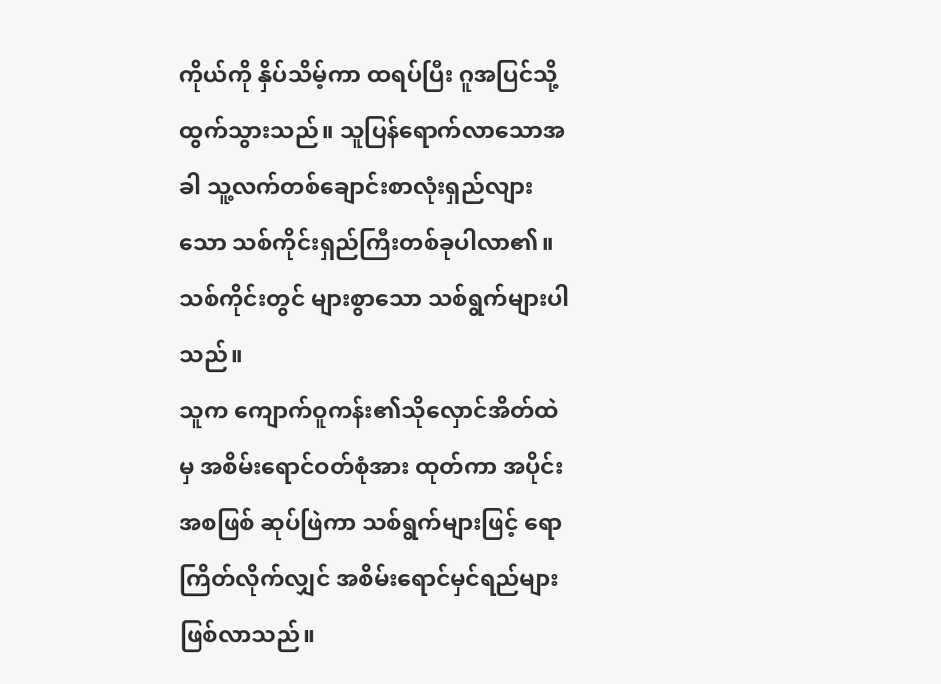ကိုယ်ကို နှိပ်သိမ့်ကာ ထရပ်ပြီး ဂူအပြင်သို့ ထွက်သွားသည်။ သူပြန်ရောက်လာသောအခါ သူ့လက်တစ်ချောင်းစာလုံးရှည်လျားသော သစ်ကိုင်းရှည်ကြီးတစ်ခုပါလာ၏။ သစ်ကိုင်းတွင် များစွာသော သစ်ရွက်များပါသည်။
သူက ကျောက်ဝူကန်း၏သိုလှောင်အိတ်ထဲမှ အစိမ်းရောင်ဝတ်စုံအား ထုတ်ကာ အပိုင်းအစဖြစ် ဆုပ်ဖြဲကာ သစ်ရွက်များဖြင့် ရောကြိတ်လိုက်လျှင် အစိမ်းရောင်မှင်ရည်များဖြစ်လာသည်။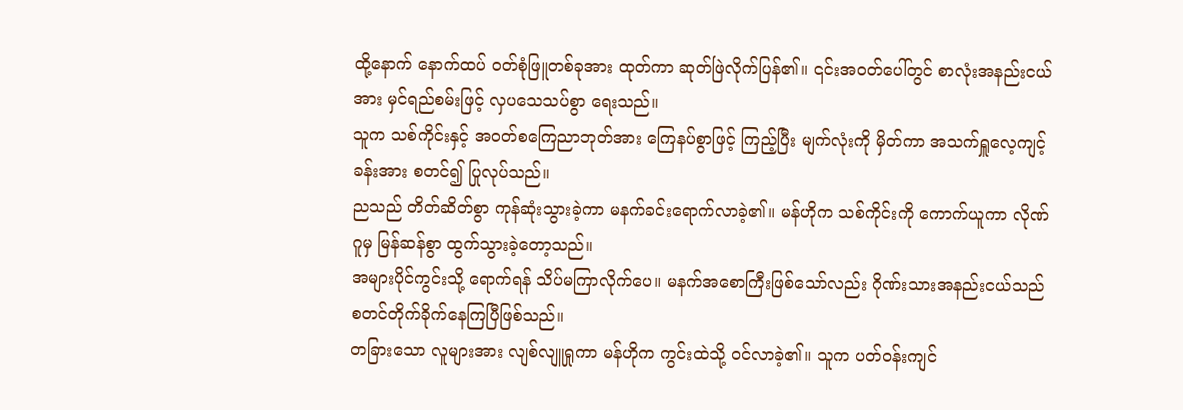ထို့နောက် နောက်ထပ် ဝတ်စုံဖြူတစ်ခုအား ထုတ်ကာ ဆုတ်ဖြဲလိုက်ပြန်၏။ ၎င်းအဝတ်ပေါ်တွင် စာလုံးအနည်းငယ်အား မှင်ရည်စမ်းဖြင့် လှပသေသပ်စွာ ရေးသည်။
သူက သစ်ကိုင်းနှင့် အဝတ်စကြေညာဘုတ်အား ကြေနပ်စွာဖြင့် ကြည့်ပြီး မျက်လုံးကို မှိတ်ကာ အသက်ရှူလေ့ကျင့်ခန်းအား စတင်၍ ပြုလုပ်သည်။
ညသည် တိတ်ဆိတ်စွာ ကုန်ဆုံးသွားခဲ့ကာ မနက်ခင်းရောက်လာခဲ့၏။ မန်ဟိုက သစ်ကိုင်းကို ကောက်ယူကာ လိုဏ်ဂူမှ မြန်ဆန်စွာ ထွက်သွားခဲ့တော့သည်။
အများပိုင်ကွင်းသို့ ရောက်ရန် သိပ်မကြာလိုက်ပေ။ မနက်အစောကြီးဖြစ်သော်လည်း ဂိုဏ်းသားအနည်းငယ်သည် စတင်တိုက်ခိုက်နေကြပြီဖြစ်သည်။
တခြားသော လူများအား လျစ်လျူရှုကာ မန်ဟိုက ကွင်းထဲသို့ ဝင်လာခဲ့၏။ သူက ပတ်ဝန်းကျင်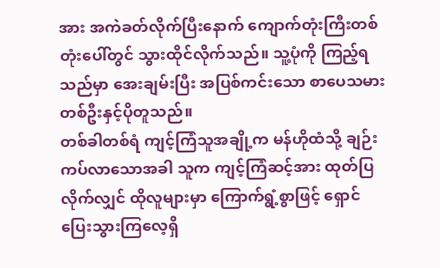အား အကဲခတ်လိုက်ပြီးနောက် ကျောက်တုံးကြီးတစ်တုံးပေါ်တွင် သွားထိုင်လိုက်သည်။ သူ့ပုံကို ကြည့်ရသည်မှာ အေးချမ်းပြီး အပြစ်ကင်းသော စာပေသမားတစ်ဦးနှင့်ပိုတူသည်။
တစ်ခါတစ်ရံ ကျင့်ကြံသူအချို့က မန်ဟိုထံသို့ ချဉ်းကပ်လာသောအခါ သူက ကျင့်ကြံဆင့်အား ထုတ်ပြလိုက်လျှင် ထိုလူများမှာ ကြောက်ရွံ့စွာဖြင့် ရှောင်ပြေးသွားကြလေ့ရှိ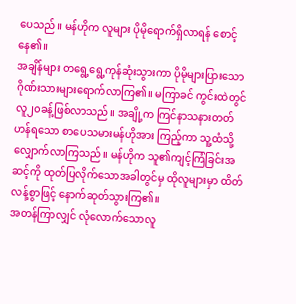ပေသည်။ မန်ဟိုက လူများ ပိုမိုရောက်ရှိလာရန် စောင့်နေ၏။
အချိန်များ တရွေ့ရွေ့ကုန်ဆုံးသွားကာ ပိုမိုများပြားသော ဂိုဏ်းသားများရောက်လာကြ၏။ မကြာခင် ကွင်းထဲတွင် လူ၂၀ခန့်ဖြစ်လာသည်။ အချို့က ကြင်နာသနားတတ်ဟန်ရသော စာပေသမားမန်ဟိုအား ကြည့်ကာ သူ့ထံသို့ လျှောက်လာကြသည်။ မန်ဟိုက သူ၏ကျင့်ကြံခြင်းအဆင့်ကို ထုတ်ပြလိုက်သောအခါတွင်မှ ထိုလူများမှာ ထိတ်လန့်စွာဖြင့် နောက်ဆုတ်သွားကြ၏။
အတန်ကြာလျှင် လုံလောက်သောလူ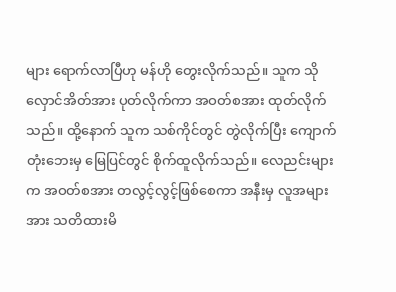များ ရောက်လာပြီဟု မန်ဟို တွေးလိုက်သည်။ သူက သိုလှောင်အိတ်အား ပုတ်လိုက်ကာ အဝတ်စအား ထုတ်လိုက်သည်။ ထို့နောက် သူက သစ်ကိုင်တွင် တွဲလိုက်ပြီး ကျောက်တုံးဘေးမှ မြေပြင်တွင် စိုက်ထူလိုက်သည်။ လေညင်းများက အဝတ်စအား တလွင့်လွင့်ဖြစ်စေကာ အနီးမှ လူအများအား သတိထားမိ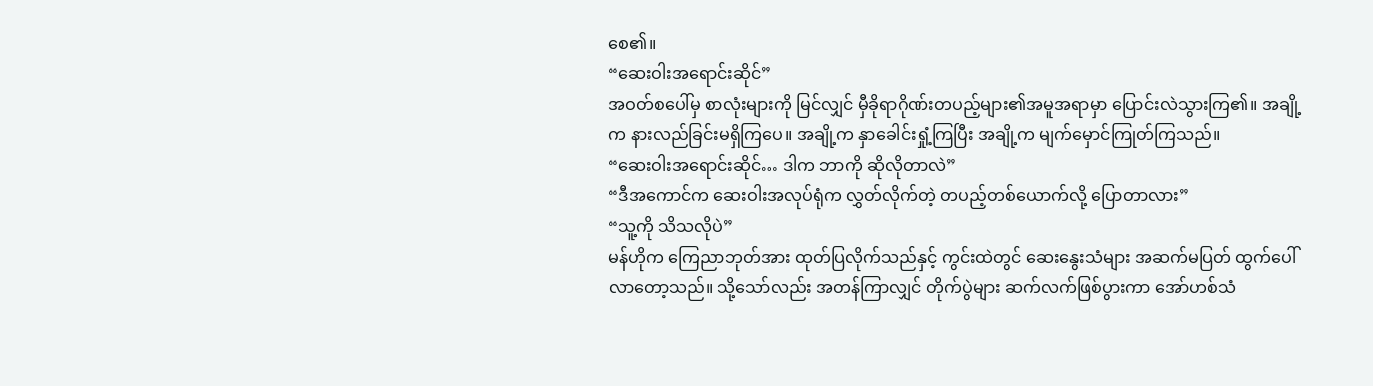စေ၏။
“ဆေးဝါးအရောင်းဆိုင်”
အဝတ်စပေါ်မှ စာလုံးများကို မြင်လျှင် မှီခိုရာဂိုဏ်းတပည့်များ၏အမူအရာမှာ ပြောင်းလဲသွားကြ၏။ အချို့က နားလည်ခြင်းမရှိကြပေ။ အချို့က နှာခေါင်းရှုံ့ကြပြီး အချို့က မျက်မှောင်ကြုတ်ကြသည်။
“ဆေးဝါးအရောင်းဆိုင်… ဒါက ဘာကို ဆိုလိုတာလဲ”
“ဒီအကောင်က ဆေးဝါးအလုပ်ရုံက လွှတ်လိုက်တဲ့ တပည့်တစ်ယောက်လို့ ပြောတာလား”
“သူ့ကို သိသလိုပဲ”
မန်ဟိုက ကြေညာဘုတ်အား ထုတ်ပြလိုက်သည်နှင့် ကွင်းထဲတွင် ဆေးနွေးသံများ အဆက်မပြတ် ထွက်ပေါ်လာတော့သည်။ သို့သော်လည်း အတန်ကြာလျှင် တိုက်ပွဲများ ဆက်လက်ဖြစ်ပွားကာ အော်ဟစ်သံ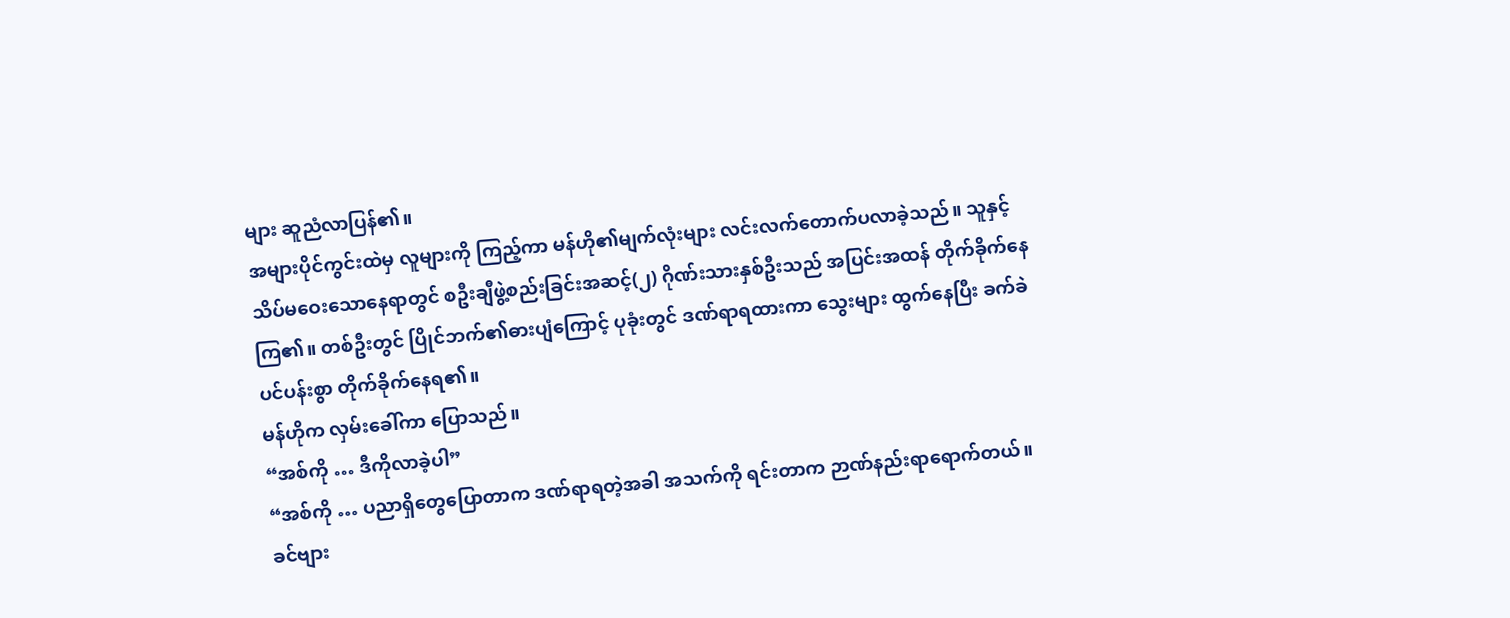များ ဆူညံလာပြန်၏။
အများပိုင်ကွင်းထဲမှ လူများကို ကြည့်ကာ မန်ဟို၏မျက်လုံးများ လင်းလက်တောက်ပလာခဲ့သည်။ သူနှင့်သိပ်မဝေးသောနေရာတွင် စဦးချီဖွဲ့စည်းခြင်းအဆင့်(၂) ဂိုဏ်းသားနှစ်ဦးသည် အပြင်းအထန် တိုက်ခိုက်နေကြ၏။ တစ်ဦးတွင် ပြိုင်ဘက်၏ဓားပျံကြောင့် ပုခုံးတွင် ဒဏ်ရာရထားကာ သွေးများ ထွက်နေပြီး ခက်ခဲပင်ပန်းစွာ တိုက်ခိုက်နေရ၏။
မန်ဟိုက လှမ်းခေါ်ကာ ပြောသည်။
“အစ်ကို … ဒီကိုလာခဲ့ပါ”
“အစ်ကို … ပညာရှိတွေပြောတာက ဒဏ်ရာရတဲ့အခါ အသက်ကို ရင်းတာက ဉာဏ်နည်းရာရောက်တယ်။ ခင်ဗျား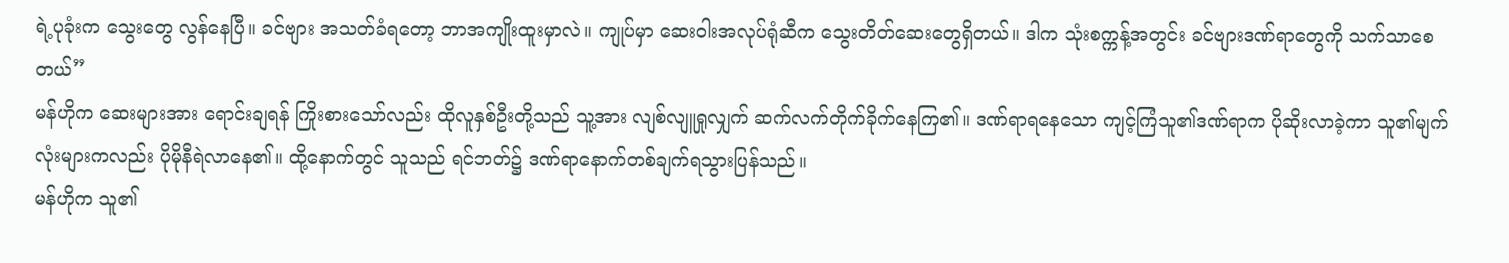ရဲ့ပုခုံးက သွေးတွေ လွန်နေပြီ။ ခင်ဗျား အသတ်ခံရတော့ ဘာအကျိုးထူးမှာလဲ။ ကျုပ်မှာ ဆေးဝါးအလုပ်ရုံဆီက သွေးတိတ်ဆေးတွေရှိတယ်။ ဒါက သုံးစက္ကန့်အတွင်း ခင်ဗျားဒဏ်ရာတွေကို သက်သာစေတယ်”
မန်ဟိုက ဆေးများအား ရောင်းချရန် ကြိုးစားသော်လည်း ထိုလူနှစ်ဦးတို့သည် သူ့အား လျစ်လျူရှုလျှက် ဆက်လက်တိုက်ခိုက်နေကြ၏။ ဒဏ်ရာရနေသော ကျင့်ကြံသူ၏ဒဏ်ရာက ပိုဆိုးလာခဲ့ကာ သူ၏မျက်လုံးများကလည်း ပိုမိုနီရဲလာနေ၏။ ထို့နောက်တွင် သူသည် ရင်ဘတ်၌ ဒဏ်ရာနောက်တစ်ချက်ရသွားပြန်သည်။
မန်ဟိုက သူ၏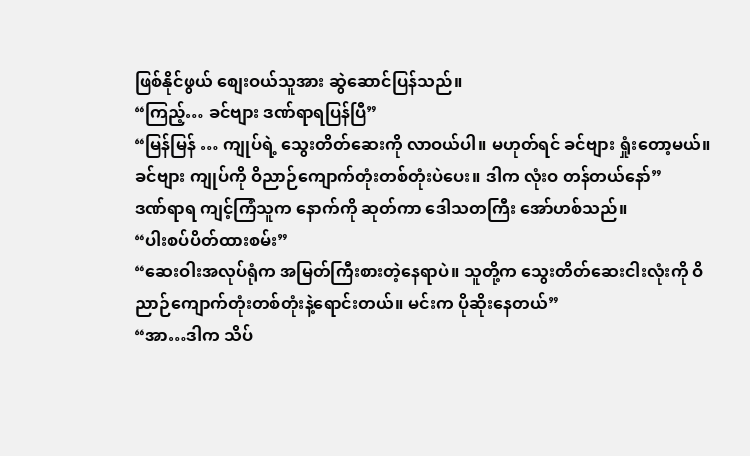ဖြစ်နိုင်ဖွယ် စျေးဝယ်သူအား ဆွဲဆောင်ပြန်သည်။
“ကြည့်… ခင်ဗျား ဒဏ်ရာရပြန်ပြီ”
“မြန်မြန် … ကျုပ်ရဲ့ သွေးတိတ်ဆေးကို လာဝယ်ပါ။ မဟုတ်ရင် ခင်ဗျား ရှုံးတော့မယ်။ ခင်ဗျား ကျုပ်ကို ဝိညာဉ်ကျောက်တုံးတစ်တုံးပဲပေး။ ဒါက လုံးဝ တန်တယ်နော်”
ဒဏ်ရာရ ကျင့်ကြံသူက နောက်ကို ဆုတ်ကာ ဒေါသတကြီး အော်ဟစ်သည်။
“ပါးစပ်ပိတ်ထားစမ်း”
“ဆေးဝါးအလုပ်ရုံက အမြတ်ကြီးစားတဲ့နေရာပဲ။ သူတို့က သွေးတိတ်ဆေးငါးလုံးကို ဝိညာဉ်ကျောက်တုံးတစ်တုံးနဲ့ရောင်းတယ်။ မင်းက ပိုဆိုးနေတယ်”
“အာ…ဒါက သိပ်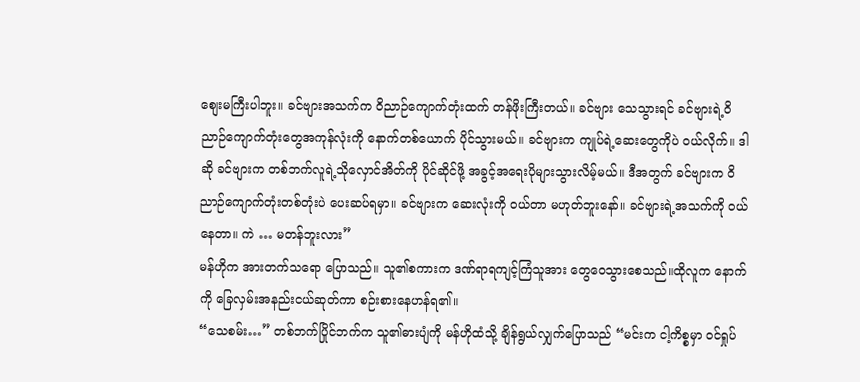စျေးမကြီးပါဘူး။ ခင်ဗျားအသက်က ဝိညာဉ်ကျောက်တုံးထက် တန်ဖိုးကြီးတယ်။ ခင်ဗျား သေသွားရင် ခင်ဗျားရဲ့ဝိညာဉ်ကျောက်တုံးတွေအကုန်လုံးကို နောက်တစ်ယောက် ပိုင်သွားမယ်။ ခင်ဗျားက ကျုပ်ရဲ့ဆေးတွေကိုပဲ ဝယ်လိုက်။ ဒါဆို ခင်ဗျားက တစ်ဘက်လူရဲ့သိုလှောင်အိတ်ကို ပိုင်ဆိုင်ဖို့ အခွင့်အရေးပိုများသွားလိမ့်မယ်။ ဒီအတွက် ခင်ဗျားက ဝိညာဉ်ကျောက်တုံးတစ်တုံးပဲ ပေးဆပ်ရမှာ။ ခင်ဗျားက ဆေးလုံးကို ဝယ်တာ မဟုတ်ဘူးနော်။ ခင်ဗျားရဲ့အသက်ကို ဝယ်နေတာ။ ကဲ … မတန်ဘူးလား”
မန်ဟိုက အားတက်သရော ပြောသည်။ သူ၏စကားက ဒဏ်ရာရကျင့်ကြံသူအား တွေဝေသွားစေသည်။ထိုလူက နောက်ကို ခြေလှမ်းအနည်းငယ်ဆုတ်ကာ စဉ်းစားနေဟန်ရ၏။
“သေစမ်း…” တစ်ဘက်ပြိုင်ဘက်က သူ၏ဓားပျံကို မန်ဟိုထံသို့ ချိန်ရွယ်လျှက်ပြောသည် “မင်းက ငါ့ကိစ္စမှာ ဝင်ရှုပ်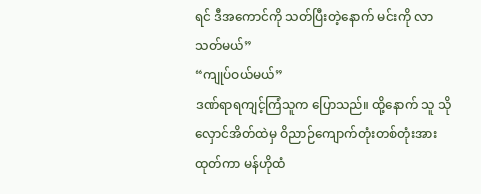ရင် ဒီအကောင်ကို သတ်ပြီးတဲ့နောက် မင်းကို လာသတ်မယ်”
“ကျုပ်ဝယ်မယ်”
ဒဏ်ရာရကျင့်ကြံသူက ပြောသည်။ ထို့နောက် သူ သိုလှောင်အိတ်ထဲမှ ဝိညာဉ်ကျောက်တုံးတစ်တုံးအား ထုတ်ကာ မန်ဟိုထံ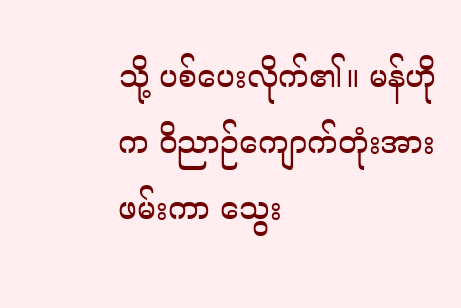သို့ ပစ်ပေးလိုက်၏။ မန်ဟိုက ဝိညာဉ်ကျောက်တုံးအား ဖမ်းကာ သွေး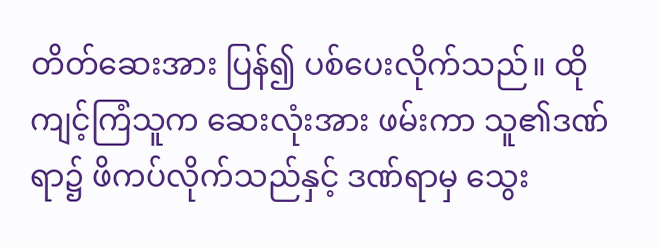တိတ်ဆေးအား ပြန်၍ ပစ်ပေးလိုက်သည်။ ထိုကျင့်ကြံသူက ဆေးလုံးအား ဖမ်းကာ သူ၏ဒဏ်ရာ၌ ဖိကပ်လိုက်သည်နှင့် ဒဏ်ရာမှ သွေး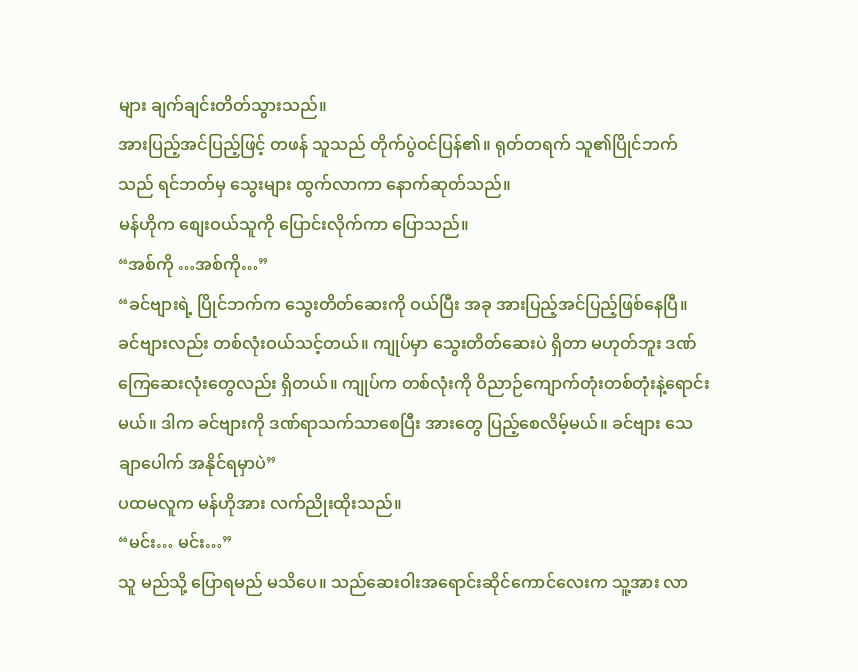များ ချက်ချင်းတိတ်သွားသည်။
အားပြည့်အင်ပြည့်ဖြင့် တဖန် သူသည် တိုက်ပွဲဝင်ပြန်၏။ ရုတ်တရက် သူ၏ပြိုင်ဘက်သည် ရင်ဘတ်မှ သွေးများ ထွက်လာကာ နောက်ဆုတ်သည်။
မန်ဟိုက စျေးဝယ်သူကို ပြောင်းလိုက်ကာ ပြောသည်။
“အစ်ကို …အစ်ကို…”
“ခင်ဗျားရဲ့ ပြိုင်ဘက်က သွေးတိတ်ဆေးကို ဝယ်ပြီး အခု အားပြည့်အင်ပြည့်ဖြစ်နေပြီ။ ခင်ဗျားလည်း တစ်လုံးဝယ်သင့်တယ်။ ကျုပ်မှာ သွေးတိတ်ဆေးပဲ ရှိတာ မဟုတ်ဘူး ဒဏ်ကြေဆေးလုံးတွေလည်း ရှိတယ်။ ကျုပ်က တစ်လုံးကို ဝိညာဉ်ကျောက်တုံးတစ်တုံးနဲ့ရောင်းမယ်။ ဒါက ခင်ဗျားကို ဒဏ်ရာသက်သာစေပြီး အားတွေ ပြည့်စေလိမ့်မယ်။ ခင်ဗျား သေချာပေါက် အနိုင်ရမှာပဲ”
ပထမလူက မန်ဟိုအား လက်ညိုးထိုးသည်။
“မင်း… မင်း…”
သူ မည်သို့ ပြောရမည် မသိပေ။ သည်ဆေးဝါးအရောင်းဆိုင်ကောင်လေးက သူ့အား လာ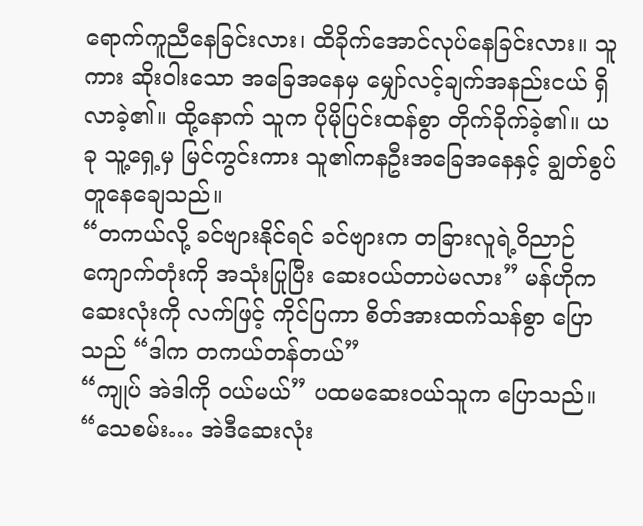ရောက်ကူညီနေခြင်းလား၊ ထိခိုက်အောင်လုပ်နေခြင်းလား။ သူကား ဆိုးဝါးသော အခြေအနေမှ မျှော်လင့်ချက်အနည်းငယ် ရှိလာခဲ့၏။ ထို့နောက် သူက ပိုမိုပြင်းထန်စွာ တိုက်ခိုက်ခဲ့၏။ ယခု သူ့ရှေ့မှ မြင်ကွင်းကား သူ၏ကနဦးအခြေအနေနှင့် ချွတ်စွပ်တူနေချေသည်။
“တကယ်လို့ ခင်ဗျားနိုင်ရင် ခင်ဗျားက တခြားလူရဲ့ဝိညာဉ်ကျောက်တုံးကို အသုံးပြုပြီး ဆေးဝယ်တာပဲမလား” မန်ဟိုက ဆေးလုံးကို လက်ဖြင့် ကိုင်ပြကာ စိတ်အားထက်သန်စွာ ပြောသည် “ဒါက တကယ်တန်တယ်”
“ကျုပ် အဲဒါကို ဝယ်မယ်” ပထမဆေးဝယ်သူက ပြောသည်။
“သေစမ်း… အဲဒီဆေးလုံး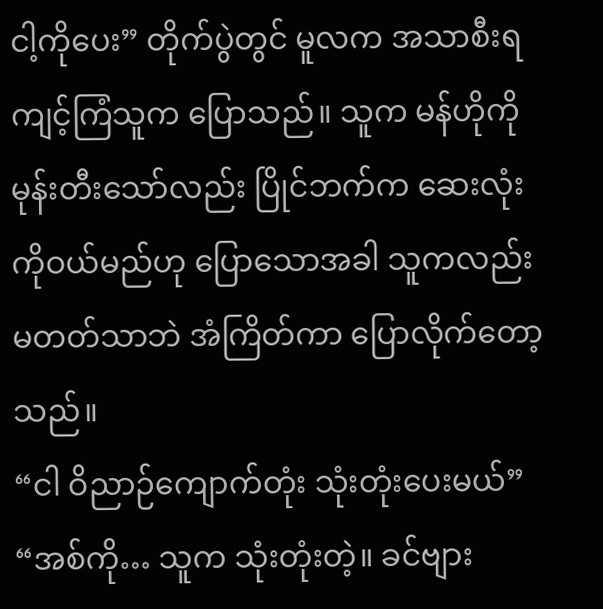ငါ့ကိုပေး” တိုက်ပွဲတွင် မူလက အသာစီးရကျင့်ကြံသူက ပြောသည်။ သူက မန်ဟိုကို မုန်းတီးသော်လည်း ပြိုင်ဘက်က ဆေးလုံးကိုဝယ်မည်ဟု ပြောသောအခါ သူကလည်း မတတ်သာဘဲ အံကြိတ်ကာ ပြောလိုက်တော့သည်။
“ငါ ဝိညာဉ်ကျောက်တုံး သုံးတုံးပေးမယ်”
“အစ်ကို… သူက သုံးတုံးတဲ့။ ခင်ဗျား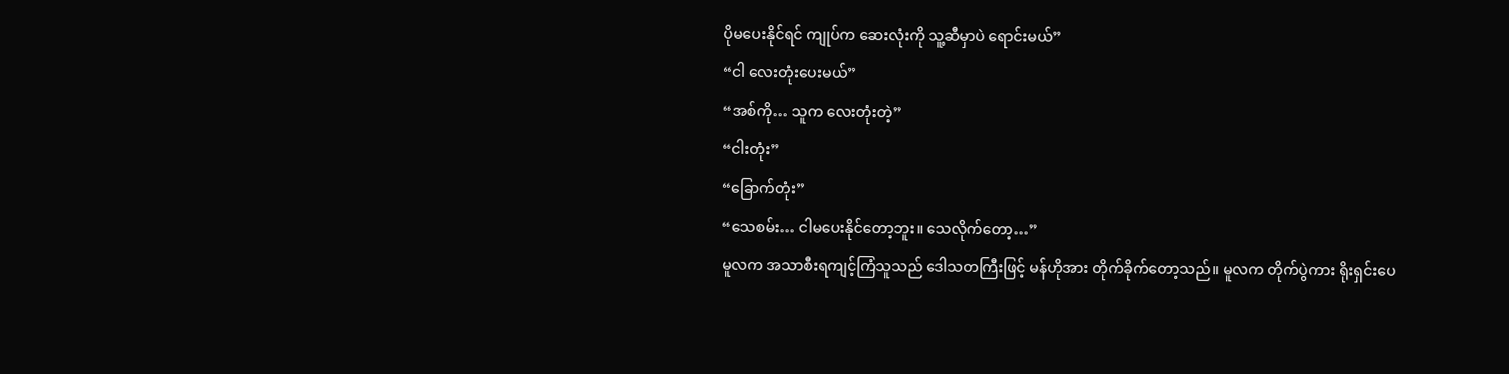ပိုမပေးနိုင်ရင် ကျုပ်က ဆေးလုံးကို သူ့ဆီမှာပဲ ရောင်းမယ်”
“ငါ လေးတုံးပေးမယ်”
“အစ်ကို… သူက လေးတုံးတဲ့”
“ငါးတုံး”
“ခြောက်တုံး”
“သေစမ်း… ငါမပေးနိုင်တော့ဘူး။ သေလိုက်တော့…”
မူလက အသာစီးရကျင့်ကြံသူသည် ဒေါသတကြီးဖြင့် မန်ဟိုအား တိုက်ခိုက်တော့သည်။ မူလက တိုက်ပွဲကား ရိုးရှင်းပေ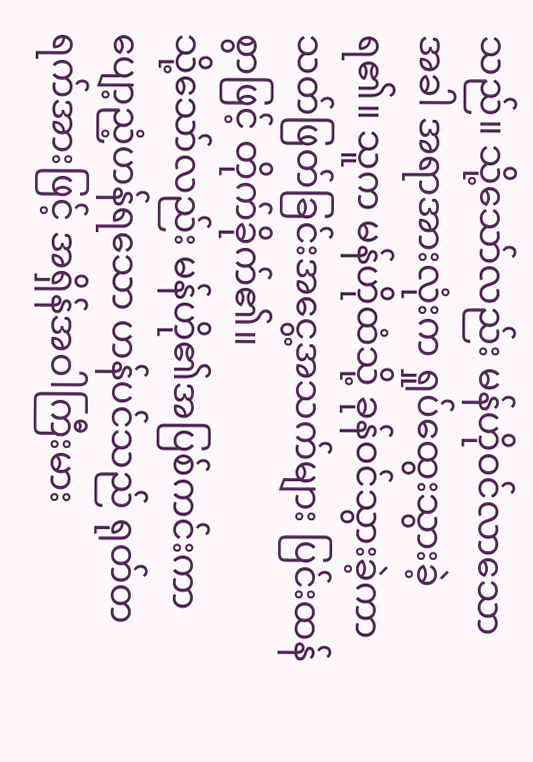သည်။ သို့သော်လည်း မန်ဟိုဝင်လာသောအခါ အရာအားလုံးက ရှုပ်ထွေးသွားခဲ့ရ၏။ သူက မန်ဟိုထံသို့ ခုန်ဝင်သွားခဲ့ကာ သတ်ဖြတ်ခြင်းအငွေ့အသက်များ ပြင်းထန်စွာဖြင့် တိုက်ခိုက်၏။
သို့သော်လည်း မန်ဟို၏အပြစ်ကင်းကာ ပျော့ညံ့ဟန်ရသော ဟန်ပင်သည် ရုတ်တရက်အားဖြင့် အရှိန်အဝါကြီးမား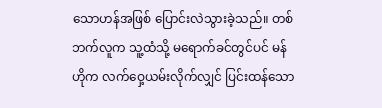သောဟန်အဖြစ် ပြောင်းလဲသွားခဲ့သည်။ တစ်ဘက်လူက သူ့ထံသို့ မရောက်ခင်တွင်ပင် မန်ဟိုက လက်ဝှေ့ယမ်းလိုက်လျှင် ပြင်းထန်သော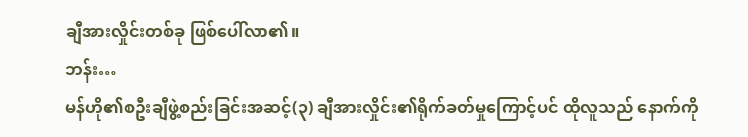ချီအားလှိုင်းတစ်ခု ဖြစ်ပေါ်လာ၏။
ဘန်း…
မန်ဟို၏စဦးချီဖွဲ့စည်းခြင်းအဆင့်(၃) ချီအားလှိုင်း၏ရိုက်ခတ်မှုကြောင့်ပင် ထိုလူသည် နောက်ကို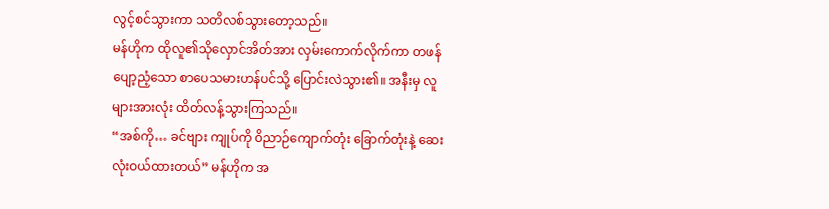လွင့်စင်သွားကာ သတိလစ်သွားတော့သည်။
မန်ဟိုက ထိုလူ၏သိုလှောင်အိတ်အား လှမ်းကောက်လိုက်ကာ တဖန် ပျော့ညံ့သော စာပေသမားဟန်ပင်သို့ ပြောင်းလဲသွား၏။ အနီးမှ လူများအားလုံး ထိတ်လန့်သွားကြသည်။
“အစ်ကို… ခင်ဗျား ကျုပ်ကို ဝိညာဉ်ကျောက်တုံး ခြောက်တုံးနဲ့ ဆေးလုံးဝယ်ထားတယ်” မန်ဟိုက အ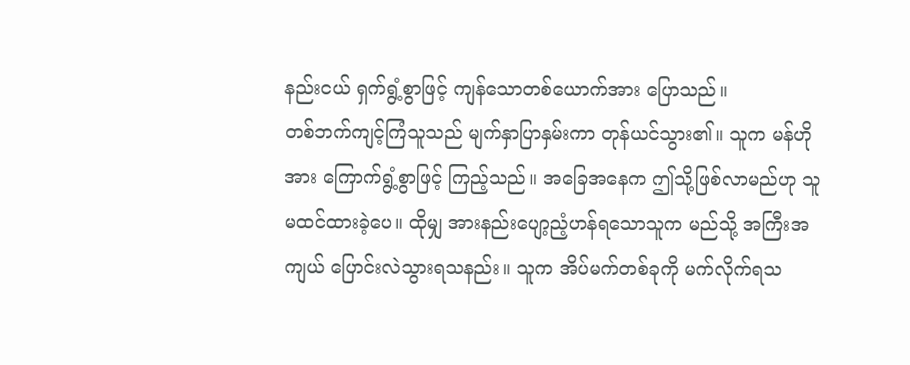နည်းငယ် ရှက်ရွံ့စွာဖြင့် ကျန်သောတစ်ယောက်အား ပြောသည်။
တစ်ဘက်ကျင့်ကြံသူသည် မျက်နှာပြာနှမ်းကာ တုန်ယင်သွား၏။ သူက မန်ဟိုအား ကြောက်ရွံ့စွာဖြင့် ကြည့်သည်။ အခြေအနေက ဤသို့ဖြစ်လာမည်ဟု သူမထင်ထားခဲ့ပေ။ ထိုမျှ အားနည်းပျော့ညံ့ဟန်ရသောသူက မည်သို့ အကြီးအကျယ် ပြောင်းလဲသွားရသနည်း။ သူက အိပ်မက်တစ်ခုကို မက်လိုက်ရသ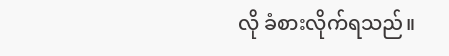လို ခံစားလိုက်ရသည်။